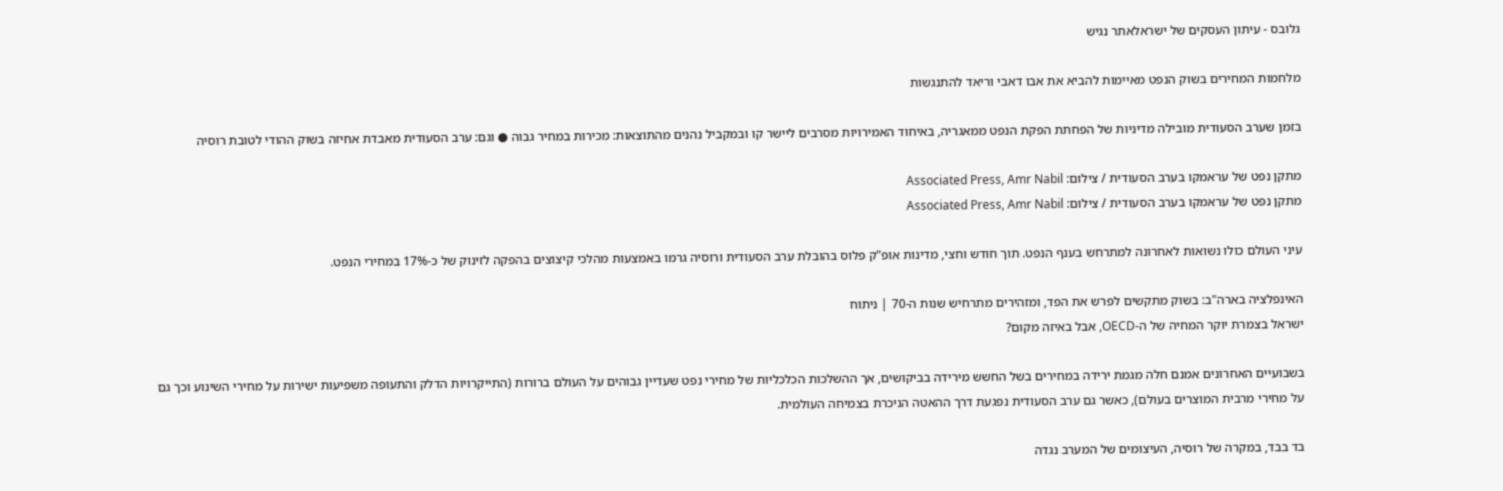גלובס - עיתון העסקים של ישראלאתר נגיש

מלחמות המחירים בשוק הנפט מאיימות להביא את אבו דאבי וריאד להתנגשות

בזמן שערב הסעודית מובילה מדיניות של הפחתת הפקת הנפט ממאגריה, באיחוד האמירויות מסרבים ליישר קו ובמקביל נהנים מהתוצאות: מכירות במחיר גבוה ● וגם: ערב הסעודית מאבדת אחיזה בשוק ההודי לטובת רוסיה

מתקן נפט של עראמקו בערב הסעודית / צילום: Associated Press, Amr Nabil
מתקן נפט של עראמקו בערב הסעודית / צילום: Associated Press, Amr Nabil

עיני העולם כולו נשואות לאחרונה למתרחש בענף הנפט. תוך חודש וחצי, מדינות אופ"ק פלוס בהובלת ערב הסעודית ורוסיה גרמו באמצעות מהלכי קיצוצים בהפקה לזינוק של כ-17% במחירי הנפט.

האינפלציה בארה"ב: בשוק מתקשים לפרש את הפד, ומזהירים מתרחיש שנות ה-70 | ניתוח
ישראל בצמרת יוקר המחיה של ה-OECD, אבל באיזה מקום?

בשבועיים האחרונים אמנם חלה מגמת ירידה במחירים בשל החשש מירידה בביקושים, אך ההשלכות הכלכליות של מחירי נפט שעדיין גבוהים על העולם ברורות (התייקרויות הדלק והתעופה משפיעות ישירות על מחירי השינוע וכך גם על מחירי מרבית המוצרים בעולם), כאשר גם ערב הסעודית נפגעת דרך ההאטה הניכרת בצמיחה העולמית.

בד בבד, במקרה של רוסיה, העיצומים של המערב נגדה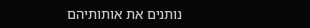נותנים את אותותיהם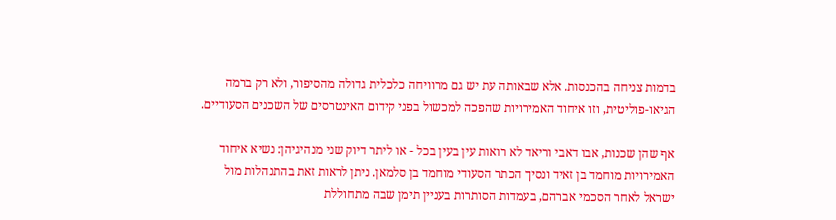בדמות צניחה בהכנסות. אלא שבאותה עת יש גם מרוויחה כלכלית גדולה מהסיפור, ולא רק ברמה הגיאו-פוליטית, וזו איחוד האמירויות שהפכה למכשול בפני קידום האינטרסים של השכנים הסעודיים.

אף שהן שכנות, אבו דאבי וריאד לא רואות עין בעין בכל - או ליתר דיוק שני מנהיגיהן: נשיא איחוד האמירויות מוחמד בן זאיד ונסיך הכתר הסעודי מוחמד בן סלמאן. ניתן לראות זאת בהתנהלות מול ישראל לאחר הסכמי אברהם, בעמדות הסותרות בעניין תימן שבה מתחוללת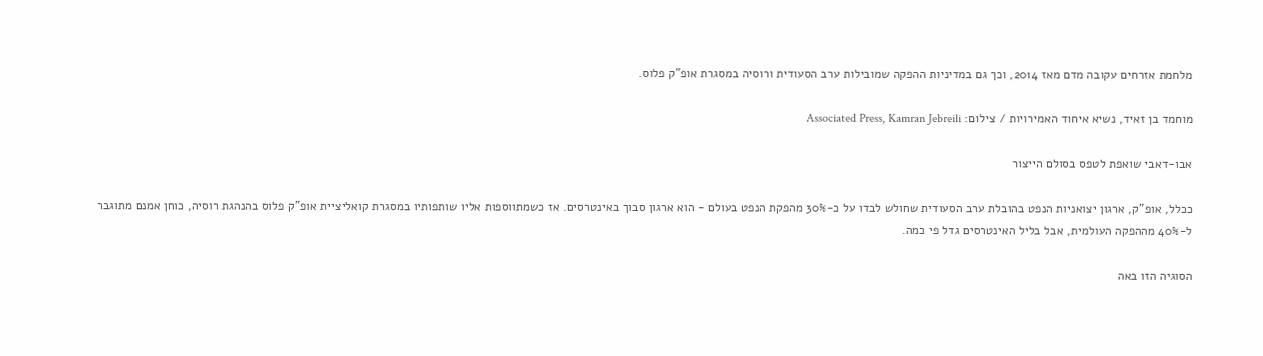מלחמת אזרחים עקובה מדם מאז 2014, וכך גם במדיניות ההפקה שמובילות ערב הסעודית ורוסיה במסגרת אופ"ק פלוס.

מוחמד בן זאיד, נשיא איחוד האמירויות / צילום: Associated Press, Kamran Jebreili

אבו-דאבי שואפת לטפס בסולם הייצור

ככלל, אופ"ק, ארגון יצואניות הנפט בהובלת ערב הסעודית שחולש לבדו על כ-30% מהפקת הנפט בעולם - הוא ארגון סבוך באינטרסים. אז כשמתווספות אליו שותפותיו במסגרת קואליציית אופ"ק פלוס בהנהגת רוסיה, כוחן אמנם מתוגבר ל-40% מההפקה העולמית, אבל בליל האינטרסים גדל פי כמה.

הסוגיה הזו באה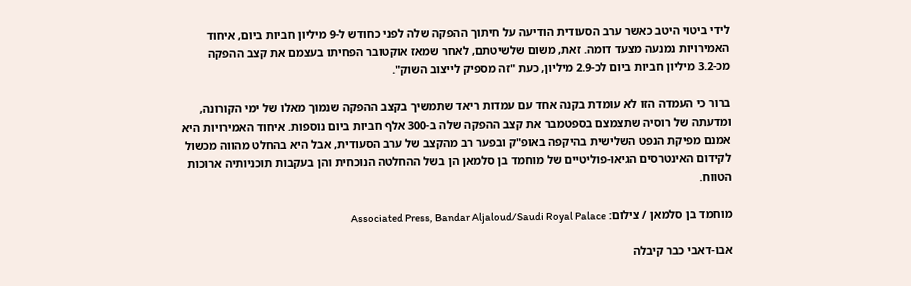לידי ביטוי היטב כאשר ערב הסעודית הודיעה על חיתוך ההפקה שלה לפני כחודש ל-9 מיליון חביות ביום, איחוד האמירויות נמנעה מצעד דומה. זאת, משום שלשיטתם, לאחר שמאז אוקטובר הפחיתו בעצמם את קצב ההפקה מכ-3.2 מיליון חביות ביום לכ-2.9 מיליון, כעת "זה מספיק לייצוב השוק".

ברור כי העמדה הזו לא עומדת בקנה אחד עם עמדות ריאד שתמשיך בקצב ההפקה שנמוך מאלו של ימי הקורונה, ומדעתה של רוסיה שתצמצם בספטמבר את קצב ההפקה שלה ב-300 אלף חביות ביום נוספות. איחוד האמירויות היא אמנם מפיקת הנפט השלישית בהיקפה באופ"ק ובפער רב מהקצב של ערב הסעודית, אבל היא בהחלט מהווה מכשול לקידום האינטרסים הגיאו-פוליטיים של מוחמד בן סלמאן הן בשל ההחלטה הנוכחית והן בעקבות תוכניותיה ארוכות הטווח.

מוחמד בן סלמאן / צילום: Associated Press, Bandar Aljaloud/Saudi Royal Palace

אבו-דאבי כבר קיבלה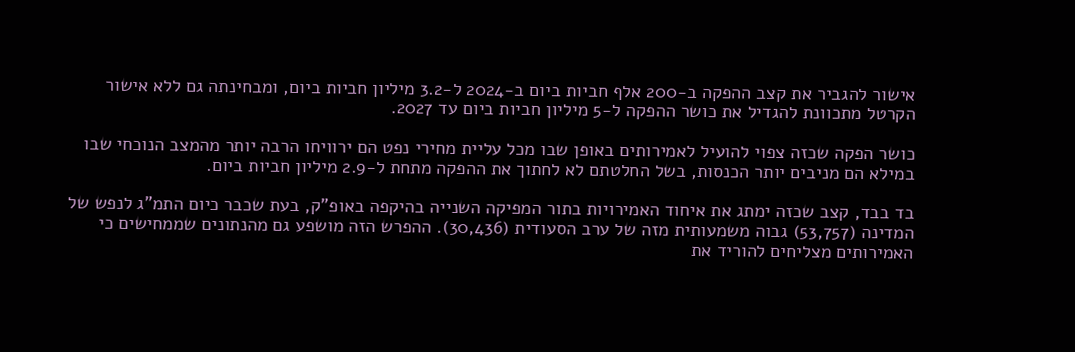אישור להגביר את קצב ההפקה ב-200 אלף חביות ביום ב-2024 ל-3.2 מיליון חביות ביום, ומבחינתה גם ללא אישור הקרטל מתכוונת להגדיל את כושר ההפקה ל-5 מיליון חביות ביום עד 2027.

כושר הפקה שכזה צפוי להועיל לאמירותים באופן שבו מכל עליית מחירי נפט הם ירוויחו הרבה יותר מהמצב הנוכחי שבו במילא הם מניבים יותר הכנסות, בשל החלטתם לא לחתוך את ההפקה מתחת ל-2.9 מיליון חביות ביום.

בד בבד, קצב שכזה ימתג את איחוד האמירויות בתור המפיקה השנייה בהיקפה באופ"ק, בעת שכבר כיום התמ"ג לנפש של המדינה (53,757) גבוה משמעותית מזה של ערב הסעודית (30,436). ההפרש הזה מושפע גם מהנתונים שממחישים כי האמירותים מצליחים להוריד את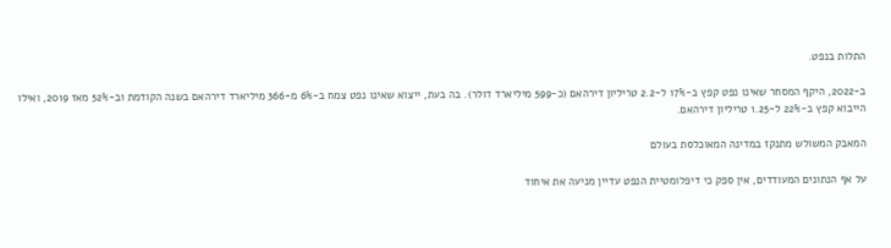התלות בנפט.

ב-2022, היקף המסחר שאינו נפט קפץ ב-17% ל-2.2 טריליון דירהאם (כ-599 מיליארד דולר). בה בעת, ייצוא שאינו נפט צמח ב-6% מ-366 מיליארד דירהאם בשנה הקודמת וב-52% מאז 2019, ואילו הייבוא קפץ ב-22% ל-1.25 טריליון דירהאם.

המאבק המשולש מתנקז במדינה המאוכלסת בעולם

על אף הנתונים המעודדים, אין ספק כי דיפלומטיית הנפט עדיין מניעה את איחוד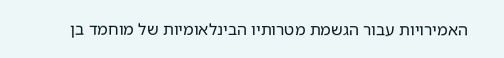האמירויות עבור הגשמת מטרותיו הבינלאומיות של מוחמד בן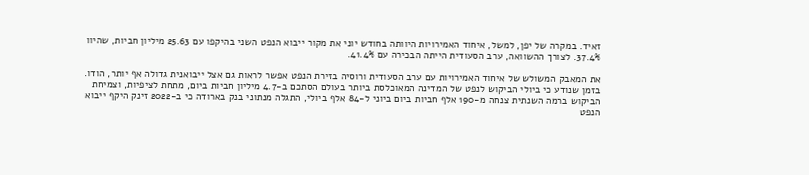זאיד. במקרה של יפן, למשל, איחוד האמירויות היוותה בחודש יוני את מקור ייבוא הנפט השני בהיקפו עם 25.63 מיליון חביות, שהיוו 37.4%. לצורך ההשוואה, ערב הסעודית הייתה הבכירה עם 41.4%.

את המאבק המשולש של איחוד האמירויות עם ערב הסעודית ורוסיה בזירת הנפט אפשר לראות גם אצל ייבואנית גדולה אף יותר, הודו. בזמן שנודע כי ביולי הביקוש לנפט של המדינה המאוכלסת ביותר בעולם הסתכם ב-4.7 מיליון חביות ביום, מתחת לציפיות, וצמיחת הביקוש ברמה השנתית צנחה מ-190 אלף חביות ביום ביוני ל-84 אלף ביולי, התגלה מנתוני בנק בארודה כי ב-2022 זינק היקף ייבוא הנפט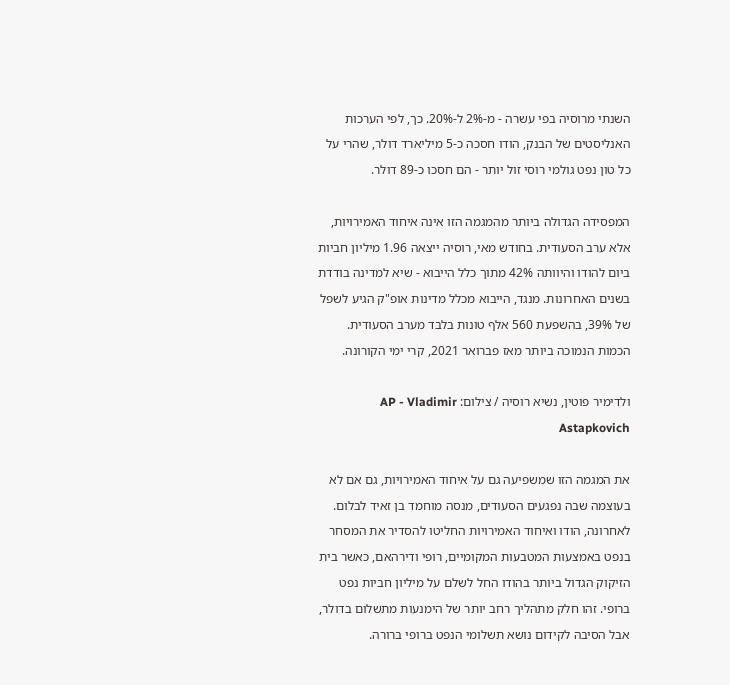השנתי מרוסיה בפי עשרה - מ-2% ל-20%. כך, לפי הערכות האנליסטים של הבנק, הודו חסכה כ-5 מיליארד דולר, שהרי על כל טון נפט גולמי רוסי זול יותר - הם חסכו כ-89 דולר.

המפסידה הגדולה ביותר מהמגמה הזו אינה איחוד האמירויות, אלא ערב הסעודית. בחודש מאי, רוסיה ייצאה 1.96 מיליון חביות ביום להודו והיוותה 42% מתוך כלל הייבוא - שיא למדינה בודדת בשנים האחרונות. מנגד, הייבוא מכלל מדינות אופ"ק הגיע לשפל של 39%, בהשפעת 560 אלף טונות בלבד מערב הסעודית. הכמות הנמוכה ביותר מאז פברואר 2021, קרי ימי הקורונה.

ולדימיר פוטין, נשיא רוסיה / צילום: AP - Vladimir Astapkovich

את המגמה הזו שמשפיעה גם על איחוד האמירויות, גם אם לא בעוצמה שבה נפגעים הסעודים, מנסה מוחמד בן זאיד לבלום. לאחרונה, הודו ואיחוד האמירויות החליטו להסדיר את המסחר בנפט באמצעות המטבעות המקומיים, רופי ודירהאם, כאשר בית הזיקוק הגדול ביותר בהודו החל לשלם על מיליון חביות נפט ברופי. זהו חלק מתהליך רחב יותר של הימנעות מתשלום בדולר, אבל הסיבה לקידום נושא תשלומי הנפט ברופי ברורה.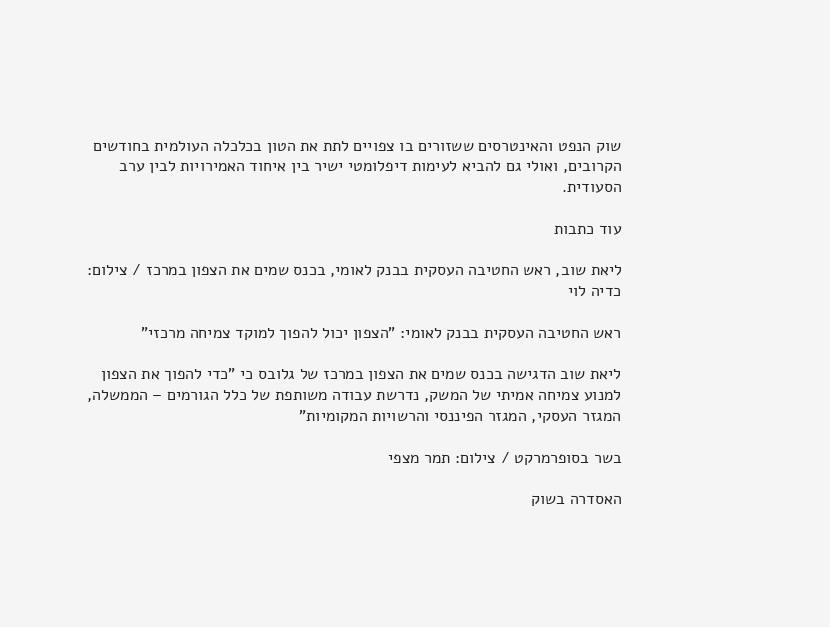שוק הנפט והאינטרסים ששזורים בו צפויים לתת את הטון בכלכלה העולמית בחודשים הקרובים, ואולי גם להביא לעימות דיפלומטי ישיר בין איחוד האמירויות לבין ערב הסעודית.

עוד כתבות

ליאת שוב, ראש החטיבה העסקית בבנק לאומי, בכנס שמים את הצפון במרכז / צילום: כדיה לוי

ראש החטיבה העסקית בבנק לאומי: "הצפון יכול להפוך למוקד צמיחה מרכזי"

ליאת שוב הדגישה בכנס שמים את הצפון במרכז של גלובס כי "כדי להפוך את הצפון למנוע צמיחה אמיתי של המשק, נדרשת עבודה משותפת של כלל הגורמים – הממשלה, המגזר העסקי, המגזר הפיננסי והרשויות המקומיות"

בשר בסופרמרקט / צילום: תמר מצפי

האסדרה בשוק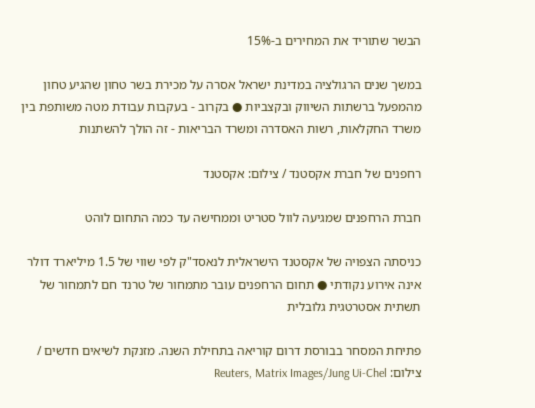הבשר שתוריד את המחירים ב-15%

במשך שנים הרגולציה במדינת ישראל אסרה על מכירת בשר טחון שהגיע טחון מהמפעל ברשתות השיווק ובקצביות ● בקרוב - בעקבות עבודת מטה משותפת בין משרד החקלאות, רשות האסדרה ומשרד הבריאות - זה הולך להשתנות

רחפנים של חברת אקסטנד / צילום: אקסטנד

חברת הרחפנים שמגיעה לוול סטריט וממחישה עד כמה התחום לוהט

כניסתה הצפויה של אקסטנד הישראלית לנאסד"ק לפי שווי של 1.5 מיליארד דולר אינה אירוע נקודתי ● תחום הרחפנים עובר מתמחור של טרנד חם לתמחור של תשתית אסטרטגית גלובלית

פתיחת המסחר בבורסת דרום קוריאה בתחילת השנה. מזנקת לשיאים חדשים / צילום: Reuters, Matrix Images/Jung Ui-Chel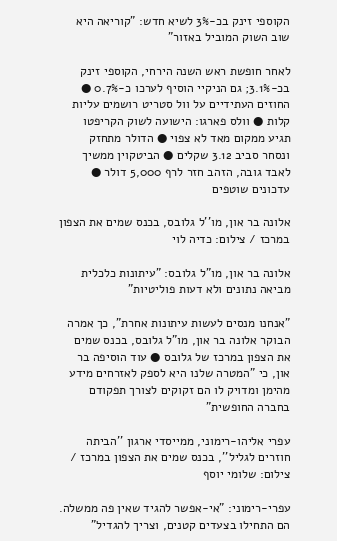הקוספי זינק בכ-3% לשיא חדש: "קוריאה היא שוב השוק המוביל באזור"

לאחר חופשת ראש השנה הירחי, הקוספי זינק בכ-3.1%; גם הניקיי הוסיף לערכו כ-0.7% ● החוזים העתידיים על וול סטריט רושמים עליות קלות ● וולס פארגו: הישועה לשוק הקריפטו תגיע ממקום מאד לא צפוי ● הדולר מתחזק ונסחר סביב 3.12 שקלים ● הביטקוין ממשיך לאבד גובה, הזהב חזר לרף 5,000 דולר ● עדכונים שוטפים

אלונה בר און, מו''ל גלובס, בכנס שמים את הצפון במרכז / צילום: כדיה לוי

אלונה בר און, מו"ל גלובס: "עיתונות כלכלית מביאה נתונים ולא דעות פוליטיות"

"אנחנו מנסים לעשות עיתונות אחרת", כך אמרה הבוקר אלונה בר און, מו"ל גלובס, בכנס שמים את הצפון במרכז של גלובס ● עוד הוסיפה בר און, כי "המטרה שלנו היא לספק לאזרחים מידע מהימן ומדויק לו הם זקוקים לצורך תפקודם בחברה החופשית"

עפרי אליהו-רימוני, ממייסדי ארגון ''הביתה חוזרים לגליל'', בכנס שמים את הצפון במרכז / צילום: שלומי יוסף

עפרי-רימוני: "אי-אפשר להגיד שאין פה ממשלה. הם התחילו בצעדים קטנים, וצריך להגדיל"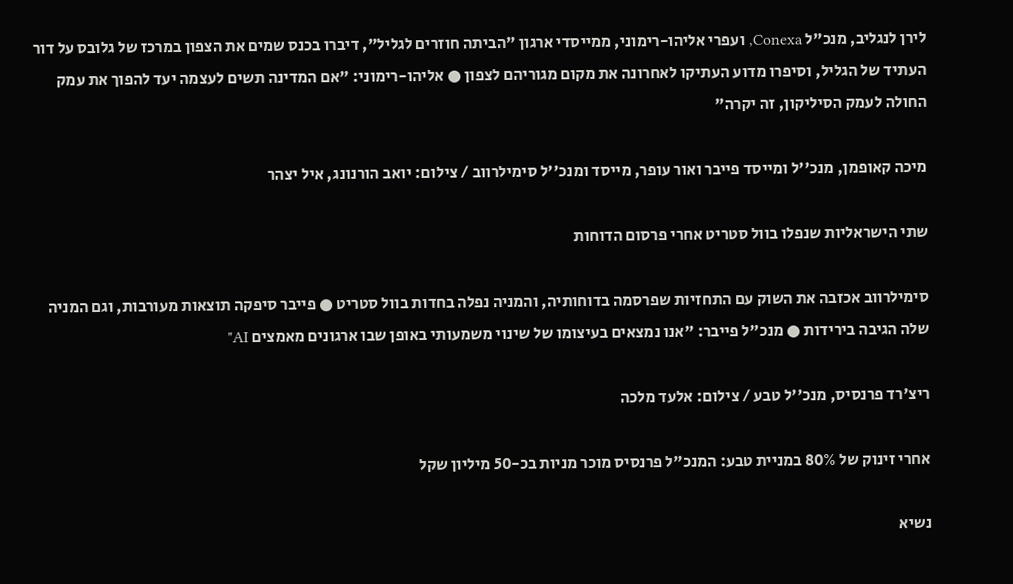לירן לנגליב, מנכ"ל Conexa, ועפרי אליהו-רימוני, ממייסדי ארגון "הביתה חוזרים לגליל", דיברו בכנס שמים את הצפון במרכז של גלובס על דור העתיד של הגליל, וסיפרו מדוע העתיקו לאחרונה את מקום מגוריהם לצפון ● אליהו-רימוני: "אם המדינה תשים לעצמה יעד להפוך את עמק החולה לעמק הסיליקון, זה יקרה"

מיכה קאופמן, מנכ''ל ומייסד פייבר ואור עופר, מייסד ומנכ''ל סימילרווב / צילום: יואב הורנונג, איל יצהר

שתי הישראליות שנפלו בוול סטריט אחרי פרסום הדוחות

סימילרווב אכזבה את השוק עם התחזיות שפרסמה בדוחותיה, והמניה נפלה בחדות בוול סטריט ● פייבר סיפקה תוצאות מעורבות, וגם המניה שלה הגיבה בירידות ● מנכ"ל פייבר: "אנו נמצאים בעיצומו של שינוי משמעותי באופן שבו ארגונים מאמצים AI"

ריצ'רד פרנסיס, מנכ''ל טבע / צילום: אלעד מלכה

אחרי זינוק של 80% במניית טבע: המנכ"ל פרנסיס מוכר מניות בכ-50 מיליון שקל

נשיא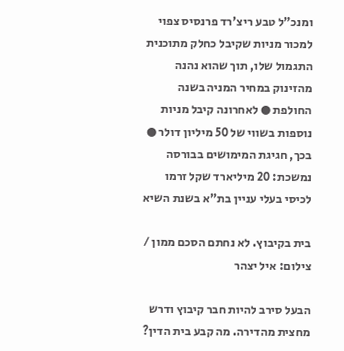ומנכ"ל טבע ריצ'רד פרנסיס צפוי למכור מניות שקיבל כחלק מתוכנית התגמול שלו, תוך שהוא נהנה מהזינוק במחיר המניה בשנה החולפת ● לאחרונה קיבל מניות נוספות בשווי של 50 מיליון דולר ● בכך, חגיגת המימושים בבורסה נמשכת: 20 מיליארד שקל זרמו לכיסי בעלי עניין בת"א בשנת השיא

בית בקיבוץ. לא נחתם הסכם ממון / צילום: איל יצהר

הבעל סירב להיות חבר קיבוץ ודרש מחצית מהדירה. מה קבע בית הדין?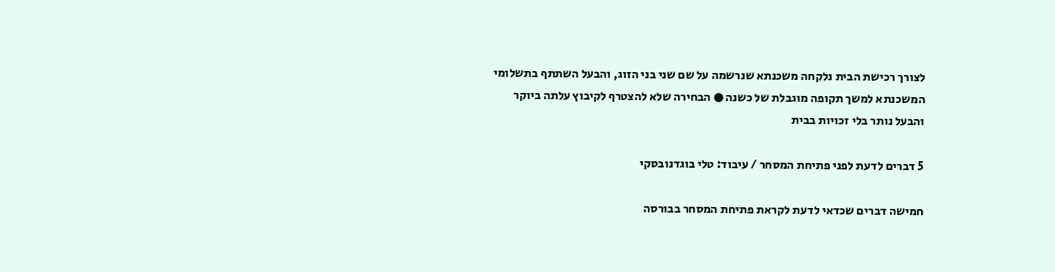לצורך רכישת הבית נלקחה משכנתא שנרשמה על שם שני בני הזוג, והבעל השתתף בתשלומי המשכנתא למשך תקופה מוגבלת של כשנה ● הבחירה שלא להצטרף לקיבוץ עלתה ביוקר והבעל נותר בלי זכויות בבית

5 דברים לדעת לפני פתיחת המסחר / עיבוד: טלי בוגדנובסקי

חמישה דברים שכדאי לדעת לקראת פתיחת המסחר בבורסה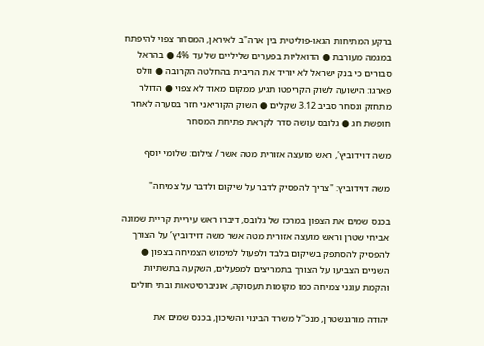ברקע המתיחות הגאו-פוליטית בין ארה"ב לאיראן, המסחר צפוי להיפתח במגמה מעורבת ● הדואליות בפערים שליליים של עד 4% ● בהראל סבורים כי בנק ישראל לא יוריד את הריבית בהחלטה הקרובה ● וולס פארגו: הישועה לשוק הקריפטו תגיע ממקום מאוד לא צפוי ● הדולר מתחזק ונסחר סביב 3.12 שקלים ● השוק הקוריאני חזר בסערה לאחר חופשת חג ● גלובס עושה סדר לקראת פתיחת המסחר

משה דוידוביץ', ראש מועצה אזורית מטה אשר / צילום: שלומי יוסף

משה דוידוביץ: "צריך להפסיק לדבר על שיקום ולדבר על צמיחה"

בכנס שמים את הצפון במרכז של גלובס, דיברו ראש עיריית קריית שמונה אביחי שטרן וראש מועצה אזורית מטה אשר משה דוידוביץ’ על הצורך להפסיק להסתפק בשיקום בלבד ולפעול למימוש הצמיחה בצפון ● השניים הצביעו על הצורך בתמריצים למפעלים, השקעה בתשתיות והקמת עוגני צמיחה כמו מקומות תעסוקה, אוניברסיטאות ובתי חולים

יהודה מורגנשטרן, מנכ''ל משרד הבינוי והשיכון, בכנס שמים את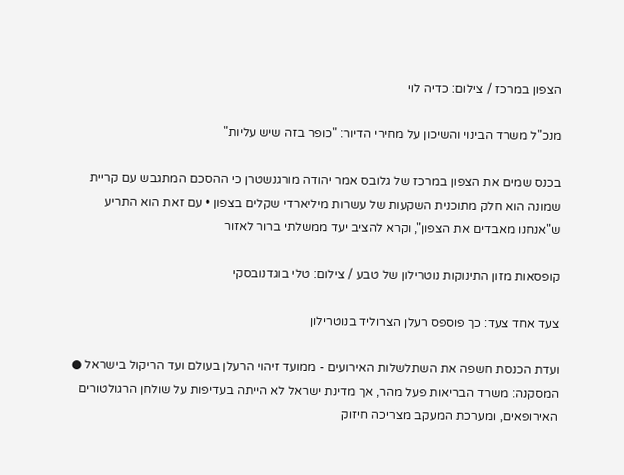הצפון במרכז / צילום: כדיה לוי

מנכ"ל משרד הבינוי והשיכון על מחירי הדיור: "כופר בזה שיש עליות"

בכנס שמים את הצפון במרכז של גלובס אמר יהודה מורגנשטרן כי ההסכם המתגבש עם קריית שמונה הוא חלק מתוכנית השקעות של עשרות מיליארדי שקלים בצפון • עם זאת הוא התריע ש"אנחנו מאבדים את הצפון", וקרא להציב יעד ממשלתי ברור לאזור

קופסאות מזון התינוקות נוטרילון של טבע / צילום: טלי בוגדנובסקי

צעד אחד צעד: כך פוספס רעלן הצרוליד בנוטרילון

ועדת הכנסת חשפה את השתלשלות האירועים - ממועד זיהוי הרעלן בעולם ועד הריקול בישראל ● המסקנה: משרד הבריאות פעל מהר, אך מדינת ישראל לא הייתה בעדיפות על שולחן הרגולטורים האירופאים, ומערכת המעקב מצריכה חיזוק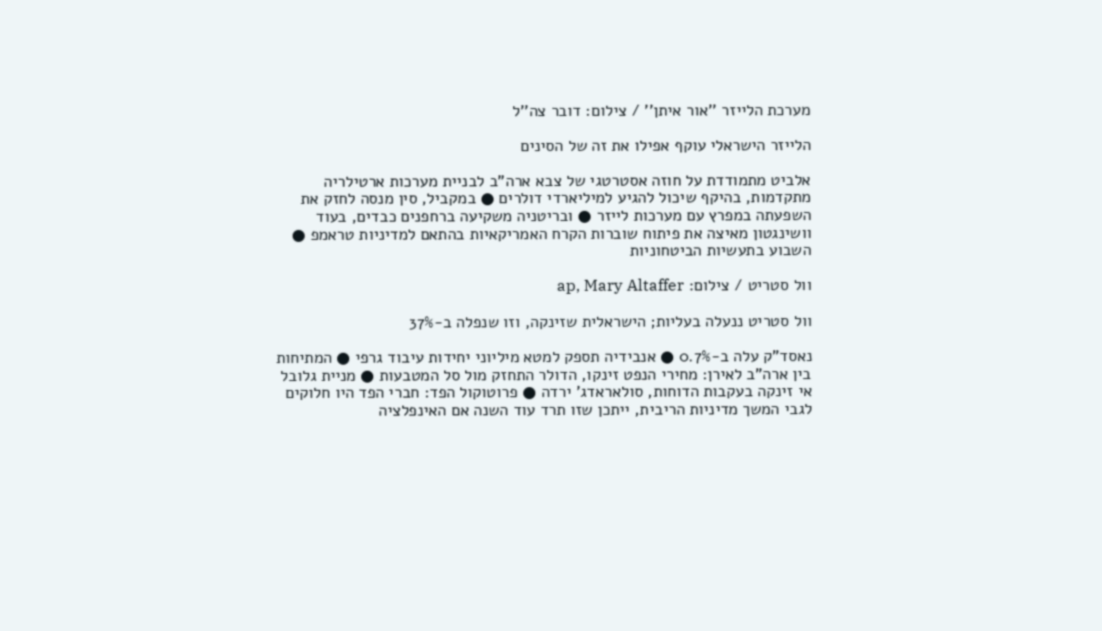מערכת הלייזר ''אור איתן'' / צילום: דובר צה''ל

הלייזר הישראלי עוקף אפילו את זה של הסינים

אלביט מתמודדת על חוזה אסטרטגי של צבא ארה"ב לבניית מערכות ארטילריה מתקדמות, בהיקף שיכול להגיע למיליארדי דולרים ● במקביל, סין מנסה לחזק את השפעתה במפרץ עם מערכות לייזר ● ובריטניה משקיעה ברחפנים כבדים, בעוד וושינגטון מאיצה את פיתוח שוברות הקרח האמריקאיות בהתאם למדיניות טראמפ ● השבוע בתעשיות הביטחוניות

וול סטריט / צילום: ap, Mary Altaffer

וול סטריט ננעלה בעליות; הישראלית שזינקה, וזו שנפלה ב-37%

נאסד"ק עלה ב-0.7% ● אנבידיה תספק למטא מיליוני יחידות עיבוד גרפי ● המתיחות בין ארה"ב לאירן: מחירי הנפט זינקו, הדולר התחזק מול סל המטבעות ● מניית גלובל אי זינקה בעקבות הדוחות, סולאראדג' ירדה ● פרוטוקול הפד: חברי הפד היו חלוקים לגבי המשך מדיניות הריבית, ייתכן שזו תרד עוד השנה אם האינפלציה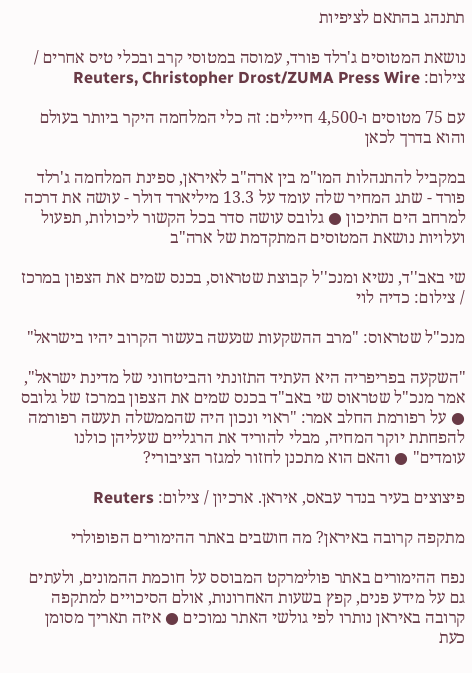תתנהג בהתאם לציפיות

נושאת המטוסים ג'רלד פורד, עמוסה במטוסי קרב ובכלי טיס אחרים / צילום: Reuters, Christopher Drost/ZUMA Press Wire

עם 75 מטוסים ו-4,500 חיילים: זה כלי המלחמה היקר ביותר בעולם והוא בדרך לכאן

במקביל להתנהלות המו"מ בין ארה"ב לאיראן, ספינת המלחמה ג'רלד פורד - שתג המחיר שלה עומד על 13.3 מיליארד דולר - עושה את דרכה למרחב הים התיכון ● גלובס עושה סדר בכל הקשור ליכולות, תפעול ועלויות נושאת המטוסים המתקדמת של ארה"ב

שי באב''ד, נשיא ומנכ''ל קבוצת שטראוס, בכנס שמים את הצפון במרכז / צילום: כדיה לוי

מנכ"ל שטראוס: "מרב ההשקעות שנעשה בעשור הקרוב יהיו בישראל"

"השקעה בפריפריה היא העתיד התזונתי והביטחוני של מדינת ישראל", אמר מנכ"ל שטראוס שי באב"ד בכנס שמים את הצפון במרכז של גלובס ● על רפורמת החלב אמר: "ראוי ונכון היה שהממשלה תעשה רפורמה להפחתת יוקר המחיה, מבלי להוריד את הרגליים שעליהן כולנו עומדים" ● והאם הוא מתכנן לחזור למגזר הציבורי?

פיצוצים בעיר בנדר עבאס, איראן. ארכיון / צילום: Reuters

מתקפה קרובה באיראן? מה חושבים באתר ההימורים הפופולרי

נפח ההימורים באתר פולימרקט המבוסס על חוכמת ההמונים, ולעתים גם על מידע פנים, קפץ בשעות האחרונות, אולם הסיכויים למתקפה קרובה באיראן נותרו לפי גולשי האתר נמוכים ● איזה תאריך מסומן כעת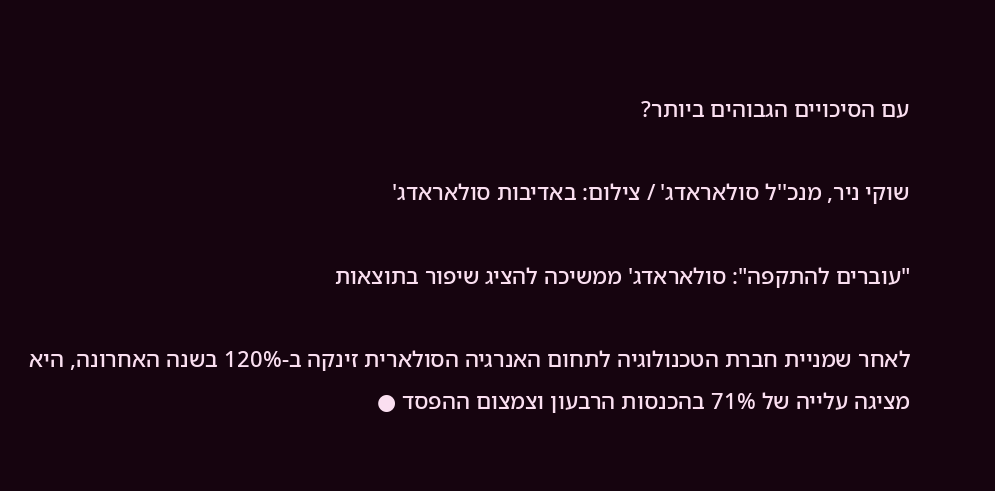עם הסיכויים הגבוהים ביותר?

שוקי ניר, מנכ''ל סולאראדג' / צילום: באדיבות סולאראדג'

"עוברים להתקפה": סולאראדג' ממשיכה להציג שיפור בתוצאות

לאחר שמניית חברת הטכנולוגיה לתחום האנרגיה הסולארית זינקה ב-120% בשנה האחרונה, היא מציגה עלייה של 71% בהכנסות הרבעון וצמצום ההפסד ●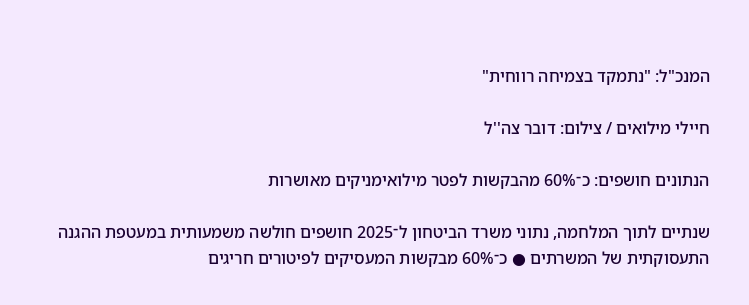המנכ"ל: "נתמקד בצמיחה רווחית"

חיילי מילואים / צילום: דובר צה''ל

הנתונים חושפים: כ־60% מהבקשות לפטר מילואימניקים מאושרות

שנתיים לתוך המלחמה, נתוני משרד הביטחון ל־2025 חושפים חולשה משמעותית במעטפת ההגנה התעסוקתית של המשרתים ● כ־60% מבקשות המעסיקים לפיטורים חריגים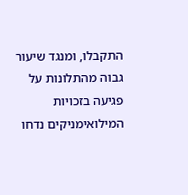התקבלו, ומנגד שיעור גבוה מהתלונות על פגיעה בזכויות המילואימניקים נדחו